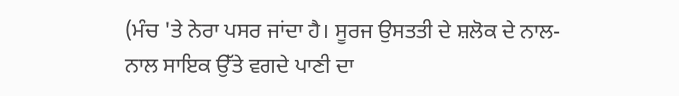(ਮੰਚ 'ਤੇ ਨੇਰਾ ਪਸਰ ਜਾਂਦਾ ਹੈ। ਸੂਰਜ ਉਸਤਤੀ ਦੇ ਸ਼ਲੋਕ ਦੇ ਨਾਲ-
ਨਾਲ ਸਾਇਕ ਉੱਤੇ ਵਗਦੇ ਪਾਣੀ ਦਾ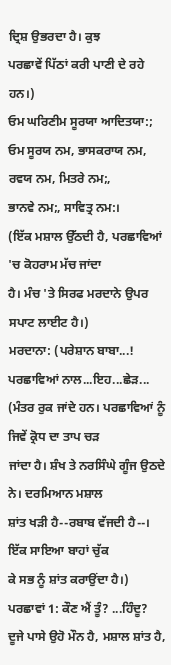ਦ੍ਰਿਸ਼ ਉਭਰਦਾ ਹੈ। ਕੁਝ
ਪਰਛਾਵੇਂ ਪਿੱਠਾਂ ਕਰੀ ਪਾਣੀ ਦੇ ਰਹੇ ਹਨ।)
ਓਮ ਘਰਿਣੀਮ ਸੂਰਯਾ ਆਦਿਤਯਾ:;
ਓਮ ਸੂਰਯ ਨਮ, ਭਾਸਕਰਾਯ ਨਮ,
ਰਵਯ ਨਮ, ਮਿਤਰੇ ਨਮ;,
ਭਾਨਵੇ ਨਮ;, ਸਾਵਿਤ੍ਰ ਨਮ:।
(ਇੱਕ ਮਸ਼ਾਲ ਉੱਠਦੀ ਹੈ, ਪਰਛਾਵਿਆਂ 'ਚ ਕੋਹਰਾਮ ਮੱਚ ਜਾਂਦਾ
ਹੈ। ਮੰਚ 'ਤੇ ਸਿਰਫ ਮਰਦਾਨੇ ਉਪਰ ਸਪਾਟ ਲਾਈਟ ਹੈ।)
ਮਰਦਾਨਾ: (ਪਰੇਸ਼ਾਨ ਬਾਬਾ...! ਪਰਛਾਵਿਆਂ ਨਾਲ...ਇਹ...ਛੇੜ...
(ਮੰਤਰ ਰੁਕ ਜਾਂਦੇ ਹਨ। ਪਰਛਾਵਿਆਂ ਨੂੰ ਜਿਵੇਂ ਕ੍ਰੋਧ ਦਾ ਤਾਪ ਚੜ
ਜਾਂਦਾ ਹੈ। ਸ਼ੰਖ ਤੇ ਨਰਸਿੰਘੇ ਗੂੰਜ ਉਠਦੇ ਨੇ। ਦਰਮਿਆਨ ਮਸ਼ਾਲ
ਸ਼ਾਂਤ ਖੜੀ ਹੈ--ਰਬਾਬ ਵੱਜਦੀ ਹੈ--। ਇੱਕ ਸਾਇਆ ਬਾਹਾਂ ਚੁੱਕ
ਕੇ ਸਭ ਨੂੰ ਸ਼ਾਂਤ ਕਰਾਉਂਦਾ ਹੈ।)
ਪਰਛਾਵਾਂ 1: ਕੌਣ ਐਂ ਤੂੰ? ...ਹਿੰਦੂ?
ਦੂਜੇ ਪਾਸੇ ਉਹੋ ਮੌਨ ਹੈ, ਮਸ਼ਾਲ ਸ਼ਾਂਤ ਹੈ,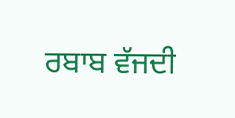ਰਬਾਬ ਵੱਜਦੀ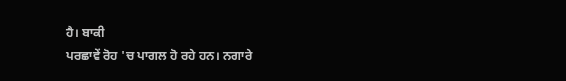ਹੈ। ਬਾਕੀ
ਪਰਛਾਵੇਂ ਰੋਹ 'ਚ ਪਾਗਲ ਹੋ ਰਹੇ ਹਨ। ਨਗਾਰੇ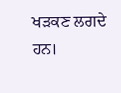ਖੜਕਣ ਲਗਦੇ ਹਨ।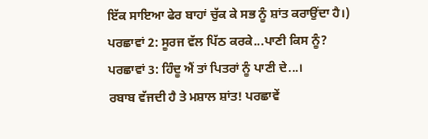ਇੱਕ ਸਾਇਆ ਫੇਰ ਬਾਹਾਂ ਚੁੱਕ ਕੇ ਸਭ ਨੂੰ ਸ਼ਾਂਤ ਕਰਾਉਂਦਾ ਹੈ।)
ਪਰਛਾਵਾਂ 2: ਸੂਰਜ ਵੱਲ ਪਿੱਠ ਕਰਕੇ...ਪਾਣੀ ਕਿਸ ਨੂੰ?
ਪਰਛਾਵਾਂ 3: ਹਿੰਦੂ ਐਂ ਤਾਂ ਪਿਤਰਾਂ ਨੂੰ ਪਾਣੀ ਦੇ...।
ਰਬਾਬ ਵੱਜਦੀ ਹੈ ਤੇ ਮਸ਼ਾਲ ਸ਼ਾਂਤ! ਪਰਛਾਵੇਂ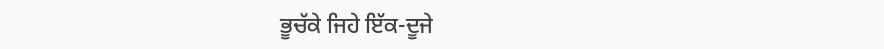ਭੂਚੱਕੇ ਜਿਹੇ ਇੱਕ-ਦੂਜੇ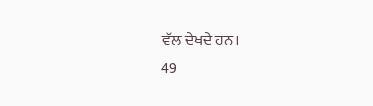ਵੱਲ ਦੇਖਦੇ ਹਨ।
49